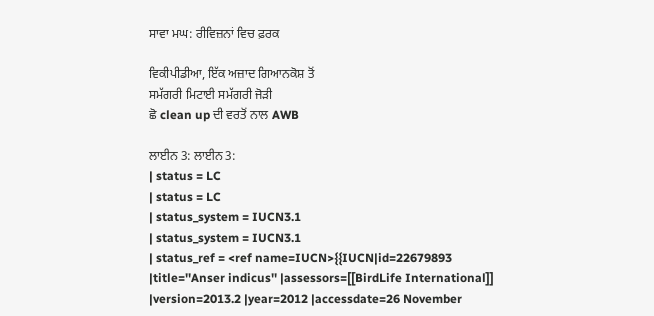ਸਾਵਾ ਮਘ: ਰੀਵਿਜ਼ਨਾਂ ਵਿਚ ਫ਼ਰਕ

ਵਿਕੀਪੀਡੀਆ, ਇੱਕ ਅਜ਼ਾਦ ਗਿਆਨਕੋਸ਼ ਤੋਂ
ਸਮੱਗਰੀ ਮਿਟਾਈ ਸਮੱਗਰੀ ਜੋੜੀ
ਛੋ clean up ਦੀ ਵਰਤੋਂ ਨਾਲ AWB

ਲਾਈਨ 3: ਲਾਈਨ 3:
| status = LC
| status = LC
| status_system = IUCN3.1
| status_system = IUCN3.1
| status_ref = <ref name=IUCN>{{IUCN|id=22679893 |title=''Anser indicus'' |assessors=[[BirdLife International]] |version=2013.2 |year=2012 |accessdate=26 November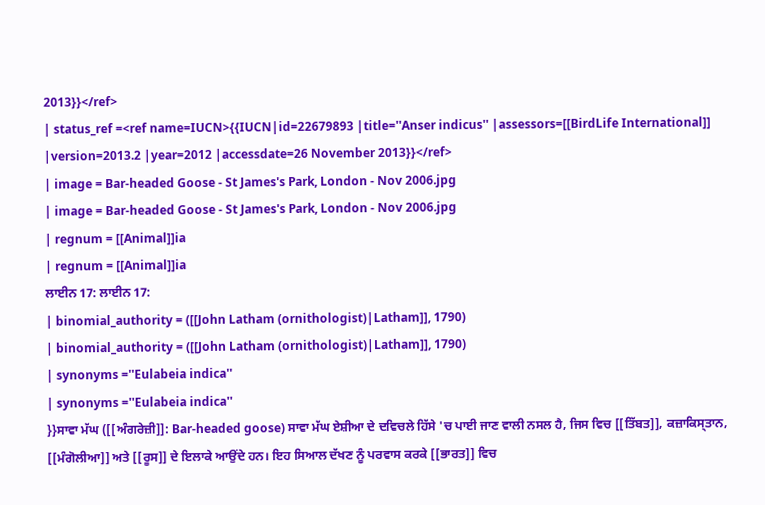2013}}</ref>
| status_ref =<ref name=IUCN>{{IUCN|id=22679893 |title=''Anser indicus'' |assessors=[[BirdLife International]] |version=2013.2 |year=2012 |accessdate=26 November 2013}}</ref>
| image = Bar-headed Goose - St James's Park, London - Nov 2006.jpg
| image = Bar-headed Goose - St James's Park, London - Nov 2006.jpg
| regnum = [[Animal]]ia
| regnum = [[Animal]]ia
ਲਾਈਨ 17: ਲਾਈਨ 17:
| binomial_authority = ([[John Latham (ornithologist)|Latham]], 1790)
| binomial_authority = ([[John Latham (ornithologist)|Latham]], 1790)
| synonyms =''Eulabeia indica''
| synonyms =''Eulabeia indica''
}}ਸਾਵਾ ਮੱਘ ([[ਅੰਗਰੇਜ਼ੀ]]: Bar-headed goose) ਸਾਵਾ ਮੱਘ ਏਸ਼ੀਆ ਦੇ ਦਵਿਚਲੇ ਹਿੱਸੇ 'ਚ ਪਾਈ ਜਾਣ ਵਾਲੀ ਨਸਲ ਹੈ, ਜਿਸ ਵਿਚ [[ਤਿੱਬਤ]], ਕਜ਼ਾਕਿਸ੍ਤਾਨ, [[ਮੰਗੋਲੀਆ]] ਅਤੇ [[ਰੂਸ]] ਦੇ ਇਲਾਕੇ ਆਉਂਦੇ ਹਨ। ਇਹ ਸਿਆਲ ਦੱਖਣ ਨੂੰ ਪਰਵਾਸ ਕਰਕੇ [[ਭਾਰਤ]] ਵਿਚ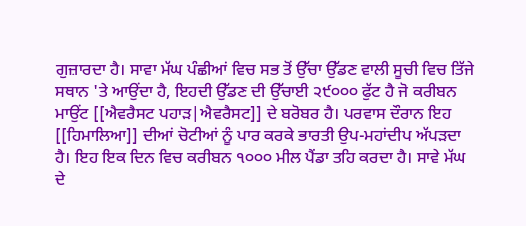ਗੁਜ਼ਾਰਦਾ ਹੈ। ਸਾਵਾ ਮੱਘ ਪੰਛੀਆਂ ਵਿਚ ਸਭ ਤੋਂ ਉੱਚਾ ਉੱਡਣ ਵਾਲੀ ਸੂਚੀ ਵਿਚ ਤਿੱਜੇ ਸਥਾਨ 'ਤੇ ਆਉਂਦਾ ਹੈ, ਇਹਦੀ ਉੱਡਣ ਦੀ ਉੱਚਾਈ ੨੯੦੦੦ ਫੁੱਟ ਹੈ ਜੋ ਕਰੀਬਨ ਮਾਉਂਟ [[ਐਵਰੈਸਟ ਪਹਾੜ|ਐਵਰੈਸਟ]] ਦੇ ਬਰੋਬਰ ਹੈ। ਪਰਵਾਸ ਦੌਰਾਨ ਇਹ [[ਹਿਮਾਲਿਆ]] ਦੀਆਂ ਚੋਟੀਆਂ ਨੂੰ ਪਾਰ ਕਰਕੇ ਭਾਰਤੀ ਉਪ-ਮਹਾਂਦੀਪ ਅੱਪੜਦਾ ਹੈ। ਇਹ ਇਕ ਦਿਨ ਵਿਚ ਕਰੀਬਨ ੧੦੦੦ ਮੀਲ ਪੈਂਡਾ ਤਹਿ ਕਰਦਾ ਹੈ। ਸਾਵੇ ਮੱਘ ਦੇ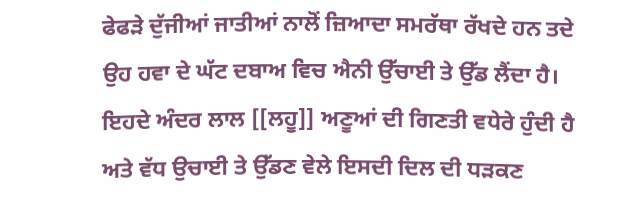ਫੇਫੜੇ ਦੁੱਜੀਆਂ ਜਾਤੀਆਂ ਨਾਲੋਂ ਜ਼ਿਆਦਾ ਸਮਰੱਥਾ ਰੱਖਦੇ ਹਨ ਤਦੇ ਉਹ ਹਵਾ ਦੇ ਘੱਟ ਦਬਾਅ ਵਿਚ ਐਨੀ ਉੱਚਾਈ ਤੇ ਉੱਡ ਲੈਂਦਾ ਹੈ। ਇਹਦੇ ਅੰਦਰ ਲਾਲ [[ਲਹੂ]] ਅਣੂਆਂ ਦੀ ਗਿਣਤੀ ਵਧੇਰੇ ਹੁੰਦੀ ਹੈ ਅਤੇ ਵੱਧ ਉਚਾਈ ਤੇ ਉੱਡਣ ਵੇਲੇ ਇਸਦੀ ਦਿਲ ਦੀ ਧੜਕਣ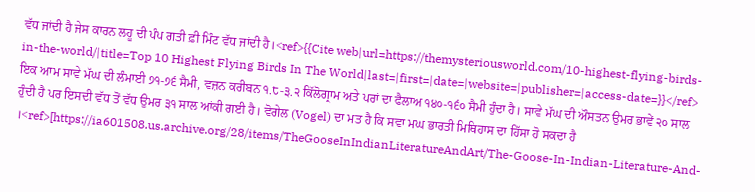ਵੱਧ ਜਾਂਦੀ ਹੈ ਜੇਸ ਕਾਰਨ ਲਹੂ ਦੀ ਪੰਪ ਗਤੀ ਫ਼ੀ ਮਿੰਟ ਵੱਧ ਜਾਂਦੀ ਹੈ।<ref>{{Cite web|url=https://themysteriousworld.com/10-highest-flying-birds-in-the-world/|title=Top 10 Highest Flying Birds In The World|last=|first=|date=|website=|publisher=|access-date=}}</ref> ਇਕ ਆਮ ਸਾਵੇ ਮੱਘ ਦੀ ਲੰਮਾਈ ੭੧-੭੬ ਸੈਮੀ, ਵਜ਼ਨ ਕਰੀਬਨ ੧.੮-੩.੨ ਕਿੱਲੋਗ੍ਰਾਮ ਅਤੇ ਪਰਾਂ ਦਾ ਫੈਲਾਅ ੧੪੦-੧੬੦ ਸੈਮੀ ਹੁੰਦਾ ਹੈ। ਸਾਵੇ ਮੱਘ ਦੀ ਔਸਤਨ ਉਮਰ ਭਾਵੇਂ ੨੦ ਸਾਲ ਹੁੰਦੀ ਹੈ ਪਰ ਇਸਦੀ ਵੱਧ ਤੋਂ ਵੱਧ ਉਮਰ ੩੧ ਸਾਲ ਆਂਕੀ ਗਈ ਹੈ। ਵੋਗੇਲ (Vogel) ਦਾ ਮਤ ਹੈ ਕਿ ਸਵਾ ਮਘ ਭਾਰਤੀ ਮਿਥਿਹਾਸ ਦਾ ਹਿੱਸਾ ਹੋ ਸਕਦਾ ਹੈ ।<ref>[https://ia601508.us.archive.org/28/items/TheGooseInIndianLiteratureAndArt/The-Goose-In-Indian-Literature-And-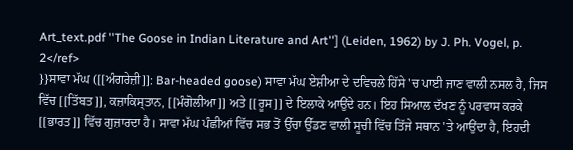Art_text.pdf ''The Goose in Indian Literature and Art''] (Leiden, 1962) by J. Ph. Vogel, p. 2</ref>
}}ਸਾਵਾ ਮੱਘ ([[ਅੰਗਰੇਜ਼ੀ]]: Bar-headed goose) ਸਾਵਾ ਮੱਘ ਏਸ਼ੀਆ ਦੇ ਦਵਿਚਲੇ ਹਿੱਸੇ 'ਚ ਪਾਈ ਜਾਣ ਵਾਲੀ ਨਸਲ ਹੈ, ਜਿਸ ਵਿੱਚ [[ਤਿੱਬਤ]], ਕਜ਼ਾਕਿਸ੍ਤਾਨ, [[ਮੰਗੋਲੀਆ]] ਅਤੇ [[ਰੂਸ]] ਦੇ ਇਲਾਕੇ ਆਉਂਦੇ ਹਨ। ਇਹ ਸਿਆਲ ਦੱਖਣ ਨੂੰ ਪਰਵਾਸ ਕਰਕੇ [[ਭਾਰਤ]] ਵਿੱਚ ਗੁਜ਼ਾਰਦਾ ਹੈ। ਸਾਵਾ ਮੱਘ ਪੰਛੀਆਂ ਵਿੱਚ ਸਭ ਤੋਂ ਉੱਚਾ ਉੱਡਣ ਵਾਲੀ ਸੂਚੀ ਵਿੱਚ ਤਿੱਜੇ ਸਥਾਨ 'ਤੇ ਆਉਂਦਾ ਹੈ, ਇਹਦੀ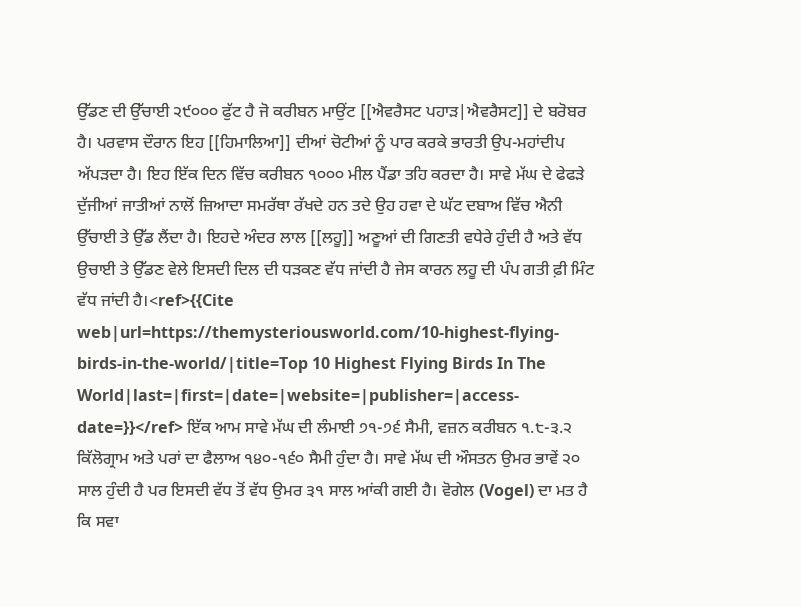ਉੱਡਣ ਦੀ ਉੱਚਾਈ ੨੯੦੦੦ ਫੁੱਟ ਹੈ ਜੋ ਕਰੀਬਨ ਮਾਉਂਟ [[ਐਵਰੈਸਟ ਪਹਾੜ|ਐਵਰੈਸਟ]] ਦੇ ਬਰੋਬਰ ਹੈ। ਪਰਵਾਸ ਦੌਰਾਨ ਇਹ [[ਹਿਮਾਲਿਆ]] ਦੀਆਂ ਚੋਟੀਆਂ ਨੂੰ ਪਾਰ ਕਰਕੇ ਭਾਰਤੀ ਉਪ-ਮਹਾਂਦੀਪ ਅੱਪੜਦਾ ਹੈ। ਇਹ ਇੱਕ ਦਿਨ ਵਿੱਚ ਕਰੀਬਨ ੧੦੦੦ ਮੀਲ ਪੈਂਡਾ ਤਹਿ ਕਰਦਾ ਹੈ। ਸਾਵੇ ਮੱਘ ਦੇ ਫੇਫੜੇ ਦੁੱਜੀਆਂ ਜਾਤੀਆਂ ਨਾਲੋਂ ਜ਼ਿਆਦਾ ਸਮਰੱਥਾ ਰੱਖਦੇ ਹਨ ਤਦੇ ਉਹ ਹਵਾ ਦੇ ਘੱਟ ਦਬਾਅ ਵਿੱਚ ਐਨੀ ਉੱਚਾਈ ਤੇ ਉੱਡ ਲੈਂਦਾ ਹੈ। ਇਹਦੇ ਅੰਦਰ ਲਾਲ [[ਲਹੂ]] ਅਣੂਆਂ ਦੀ ਗਿਣਤੀ ਵਧੇਰੇ ਹੁੰਦੀ ਹੈ ਅਤੇ ਵੱਧ ਉਚਾਈ ਤੇ ਉੱਡਣ ਵੇਲੇ ਇਸਦੀ ਦਿਲ ਦੀ ਧੜਕਣ ਵੱਧ ਜਾਂਦੀ ਹੈ ਜੇਸ ਕਾਰਨ ਲਹੂ ਦੀ ਪੰਪ ਗਤੀ ਫ਼ੀ ਮਿੰਟ ਵੱਧ ਜਾਂਦੀ ਹੈ।<ref>{{Cite web|url=https://themysteriousworld.com/10-highest-flying-birds-in-the-world/|title=Top 10 Highest Flying Birds In The World|last=|first=|date=|website=|publisher=|access-date=}}</ref> ਇੱਕ ਆਮ ਸਾਵੇ ਮੱਘ ਦੀ ਲੰਮਾਈ ੭੧-੭੬ ਸੈਮੀ, ਵਜ਼ਨ ਕਰੀਬਨ ੧.੮-੩.੨ ਕਿੱਲੋਗ੍ਰਾਮ ਅਤੇ ਪਰਾਂ ਦਾ ਫੈਲਾਅ ੧੪੦-੧੬੦ ਸੈਮੀ ਹੁੰਦਾ ਹੈ। ਸਾਵੇ ਮੱਘ ਦੀ ਔਸਤਨ ਉਮਰ ਭਾਵੇਂ ੨੦ ਸਾਲ ਹੁੰਦੀ ਹੈ ਪਰ ਇਸਦੀ ਵੱਧ ਤੋਂ ਵੱਧ ਉਮਰ ੩੧ ਸਾਲ ਆਂਕੀ ਗਈ ਹੈ। ਵੋਗੇਲ (Vogel) ਦਾ ਮਤ ਹੈ ਕਿ ਸਵਾ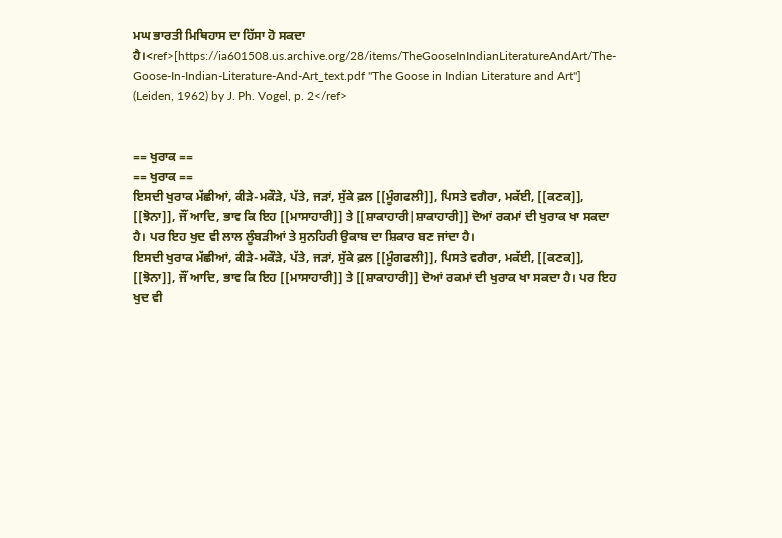ਮਘ ਭਾਰਤੀ ਮਿਥਿਹਾਸ ਦਾ ਹਿੱਸਾ ਹੋ ਸਕਦਾ ਹੈ।<ref>[https://ia601508.us.archive.org/28/items/TheGooseInIndianLiteratureAndArt/The-Goose-In-Indian-Literature-And-Art_text.pdf ''The Goose in Indian Literature and Art''] (Leiden, 1962) by J. Ph. Vogel, p. 2</ref>


== ਖੁਰਾਕ ==
== ਖੁਰਾਕ ==
ਇਸਦੀ ਖੁਰਾਕ ਮੱਛੀਆਂ, ਕੀੜੇ-ਮਕੌੜੇ, ਪੱਤੇ, ਜੜਾਂ, ਸੁੱਕੇ ਫ਼ਲ [[ਮੂੰਗਫਲੀ]], ਪਿਸਤੇ ਵਗੈਰਾ, ਮਕੱਈ, [[ਕਣਕ]], [[ਝੋਨਾ]], ਜੌਂ ਆਦਿ, ਭਾਵ ਕਿ ਇਹ [[ਮਾਸਾਹਾਰੀ]] ਤੇ [[ਸ਼ਾਕਾਹਾਰੀ|ਸ਼ਾਕਾਹਾਰੀ]] ਦੋਆਂ ਰਕਮਾਂ ਦੀ ਖੁਰਾਕ ਖਾ ਸਕਦਾ ਹੈ। ਪਰ ਇਹ ਖੁਦ ਵੀ ਲਾਲ ਲੂੰਬੜੀਆਂ ਤੇ ਸੁਨਹਿਰੀ ਉਕਾਬ ਦਾ ਸ਼ਿਕਾਰ ਬਣ ਜਾਂਦਾ ਹੈ।
ਇਸਦੀ ਖੁਰਾਕ ਮੱਛੀਆਂ, ਕੀੜੇ-ਮਕੌੜੇ, ਪੱਤੇ, ਜੜਾਂ, ਸੁੱਕੇ ਫ਼ਲ [[ਮੂੰਗਫਲੀ]], ਪਿਸਤੇ ਵਗੈਰਾ, ਮਕੱਈ, [[ਕਣਕ]], [[ਝੋਨਾ]], ਜੌਂ ਆਦਿ, ਭਾਵ ਕਿ ਇਹ [[ਮਾਸਾਹਾਰੀ]] ਤੇ [[ਸ਼ਾਕਾਹਾਰੀ]] ਦੋਆਂ ਰਕਮਾਂ ਦੀ ਖੁਰਾਕ ਖਾ ਸਕਦਾ ਹੈ। ਪਰ ਇਹ ਖੁਦ ਵੀ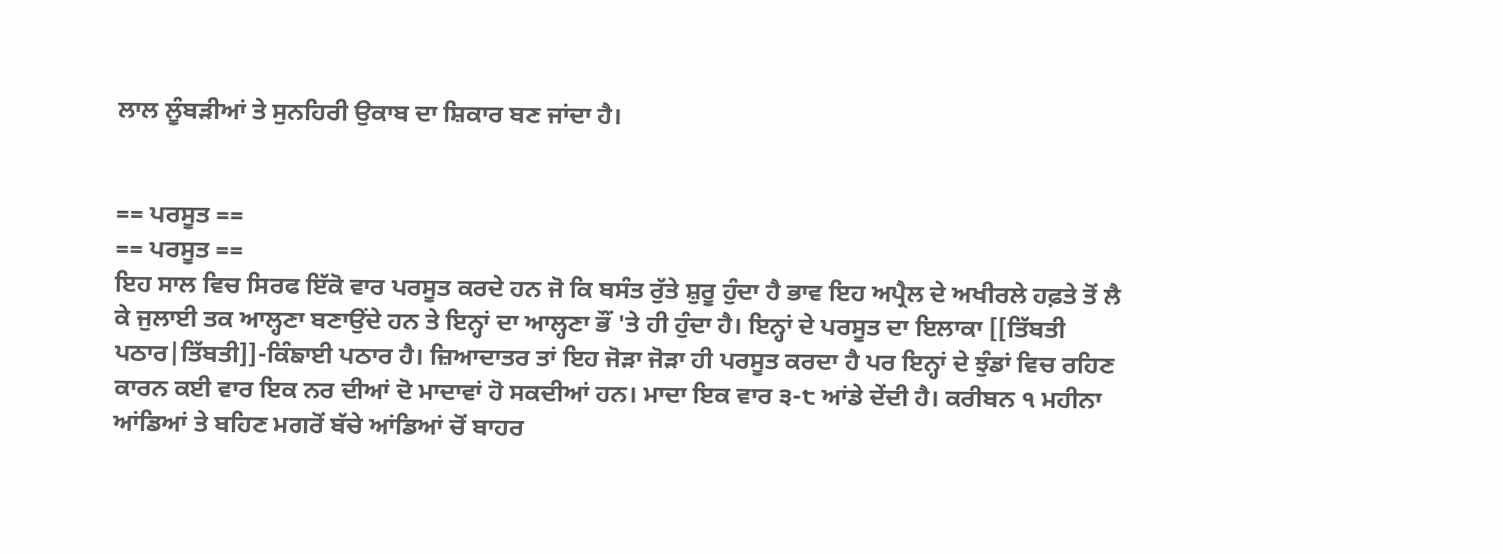ਲਾਲ ਲੂੰਬੜੀਆਂ ਤੇ ਸੁਨਹਿਰੀ ਉਕਾਬ ਦਾ ਸ਼ਿਕਾਰ ਬਣ ਜਾਂਦਾ ਹੈ।


== ਪਰਸੂਤ ==
== ਪਰਸੂਤ ==
ਇਹ ਸਾਲ ਵਿਚ ਸਿਰਫ ਇੱਕੋ ਵਾਰ ਪਰਸੂਤ ਕਰਦੇ ਹਨ ਜੋ ਕਿ ਬਸੰਤ ਰੁੱਤੇ ਸ਼ੁਰੂ ਹੁੰਦਾ ਹੈ ਭਾਵ ਇਹ ਅਪ੍ਰੈਲ ਦੇ ਅਖੀਰਲੇ ਹਫ਼ਤੇ ਤੋਂ ਲੈ ਕੇ ਜੁਲਾਈ ਤਕ ਆਲ੍ਹਣਾ ਬਣਾਉਂਦੇ ਹਨ ਤੇ ਇਨ੍ਹਾਂ ਦਾ ਆਲ੍ਹਣਾ ਭੌਂ 'ਤੇ ਹੀ ਹੁੰਦਾ ਹੈ। ਇਨ੍ਹਾਂ ਦੇ ਪਰਸੂਤ ਦਾ ਇਲਾਕਾ [[ਤਿੱਬਤੀ ਪਠਾਰ|ਤਿੱਬਤੀ]]-ਕਿੰਙਾਈ ਪਠਾਰ ਹੈ। ਜ਼ਿਆਦਾਤਰ ਤਾਂ ਇਹ ਜੋੜਾ ਜੋੜਾ ਹੀ ਪਰਸੂਤ ਕਰਦਾ ਹੈ ਪਰ ਇਨ੍ਹਾਂ ਦੇ ਝੁੰਡਾਂ ਵਿਚ ਰਹਿਣ ਕਾਰਨ ਕਈ ਵਾਰ ਇਕ ਨਰ ਦੀਆਂ ਦੋ ਮਾਦਾਵਾਂ ਹੋ ਸਕਦੀਆਂ ਹਨ। ਮਾਦਾ ਇਕ ਵਾਰ ੩-੮ ਆਂਡੇ ਦੇਂਦੀ ਹੈ। ਕਰੀਬਨ ੧ ਮਹੀਨਾ ਆਂਡਿਆਂ ਤੇ ਬਹਿਣ ਮਗਰੋਂ ਬੱਚੇ ਆਂਡਿਆਂ ਚੋਂ ਬਾਹਰ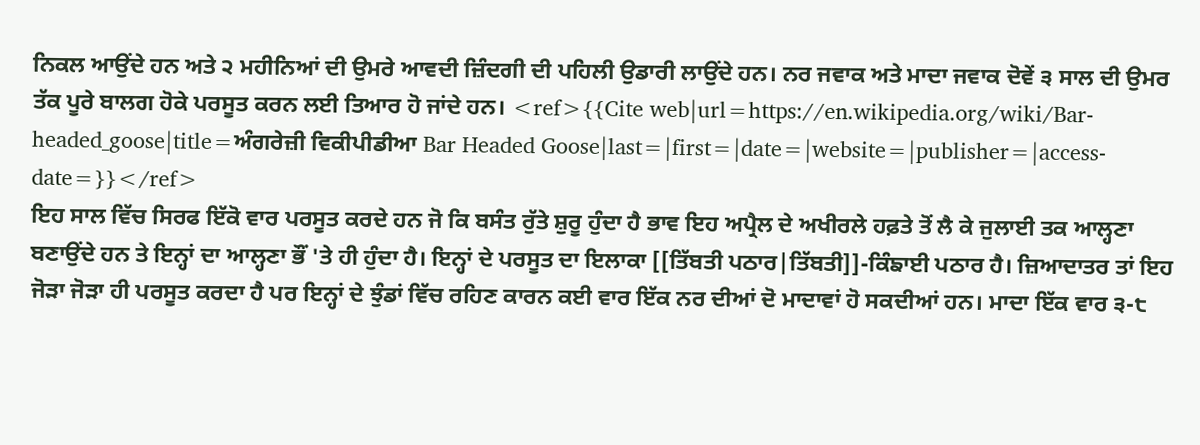ਨਿਕਲ ਆਉਂਦੇ ਹਨ ਅਤੇ ੨ ਮਹੀਨਿਆਂ ਦੀ ਉਮਰੇ ਆਵਦੀ ਜ਼ਿੰਦਗੀ ਦੀ ਪਹਿਲੀ ਉਡਾਰੀ ਲਾਉਂਦੇ ਹਨ। ਨਰ ਜਵਾਕ ਅਤੇ ਮਾਦਾ ਜਵਾਕ ਦੋਵੇਂ ੩ ਸਾਲ ਦੀ ਉਮਰ ਤੱਕ ਪੂਰੇ ਬਾਲਗ ਹੋਕੇ ਪਰਸੂਤ ਕਰਨ ਲਈ ਤਿਆਰ ਹੋ ਜਾਂਦੇ ਹਨ। <ref>{{Cite web|url=https://en.wikipedia.org/wiki/Bar-headed_goose|title=ਅੰਗਰੇਜ਼ੀ ਵਿਕੀਪੀਡੀਆ Bar Headed Goose|last=|first=|date=|website=|publisher=|access-date=}}</ref>
ਇਹ ਸਾਲ ਵਿੱਚ ਸਿਰਫ ਇੱਕੋ ਵਾਰ ਪਰਸੂਤ ਕਰਦੇ ਹਨ ਜੋ ਕਿ ਬਸੰਤ ਰੁੱਤੇ ਸ਼ੁਰੂ ਹੁੰਦਾ ਹੈ ਭਾਵ ਇਹ ਅਪ੍ਰੈਲ ਦੇ ਅਖੀਰਲੇ ਹਫ਼ਤੇ ਤੋਂ ਲੈ ਕੇ ਜੁਲਾਈ ਤਕ ਆਲ੍ਹਣਾ ਬਣਾਉਂਦੇ ਹਨ ਤੇ ਇਨ੍ਹਾਂ ਦਾ ਆਲ੍ਹਣਾ ਭੌਂ 'ਤੇ ਹੀ ਹੁੰਦਾ ਹੈ। ਇਨ੍ਹਾਂ ਦੇ ਪਰਸੂਤ ਦਾ ਇਲਾਕਾ [[ਤਿੱਬਤੀ ਪਠਾਰ|ਤਿੱਬਤੀ]]-ਕਿੰਙਾਈ ਪਠਾਰ ਹੈ। ਜ਼ਿਆਦਾਤਰ ਤਾਂ ਇਹ ਜੋੜਾ ਜੋੜਾ ਹੀ ਪਰਸੂਤ ਕਰਦਾ ਹੈ ਪਰ ਇਨ੍ਹਾਂ ਦੇ ਝੁੰਡਾਂ ਵਿੱਚ ਰਹਿਣ ਕਾਰਨ ਕਈ ਵਾਰ ਇੱਕ ਨਰ ਦੀਆਂ ਦੋ ਮਾਦਾਵਾਂ ਹੋ ਸਕਦੀਆਂ ਹਨ। ਮਾਦਾ ਇੱਕ ਵਾਰ ੩-੮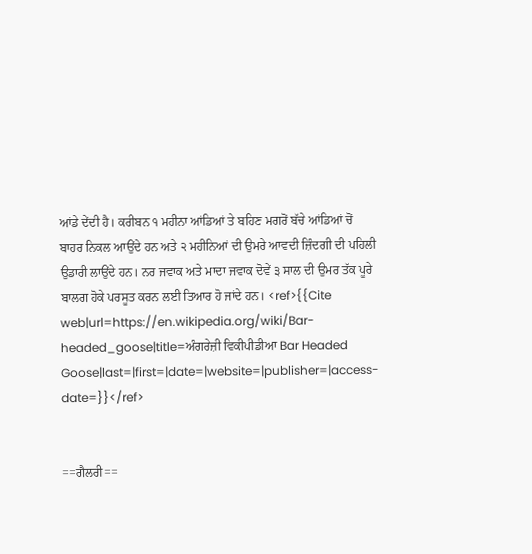ਆਂਡੇ ਦੇਂਦੀ ਹੈ। ਕਰੀਬਨ ੧ ਮਹੀਨਾ ਆਂਡਿਆਂ ਤੇ ਬਹਿਣ ਮਗਰੋਂ ਬੱਚੇ ਆਂਡਿਆਂ ਚੋਂ ਬਾਹਰ ਨਿਕਲ ਆਉਂਦੇ ਹਨ ਅਤੇ ੨ ਮਹੀਨਿਆਂ ਦੀ ਉਮਰੇ ਆਵਦੀ ਜ਼ਿੰਦਗੀ ਦੀ ਪਹਿਲੀ ਉਡਾਰੀ ਲਾਉਂਦੇ ਹਨ। ਨਰ ਜਵਾਕ ਅਤੇ ਮਾਦਾ ਜਵਾਕ ਦੋਵੇਂ ੩ ਸਾਲ ਦੀ ਉਮਰ ਤੱਕ ਪੂਰੇ ਬਾਲਗ ਹੋਕੇ ਪਰਸੂਤ ਕਰਨ ਲਈ ਤਿਆਰ ਹੋ ਜਾਂਦੇ ਹਨ। <ref>{{Cite web|url=https://en.wikipedia.org/wiki/Bar-headed_goose|title=ਅੰਗਰੇਜ਼ੀ ਵਿਕੀਪੀਡੀਆ Bar Headed Goose|last=|first=|date=|website=|publisher=|access-date=}}</ref>


==ਗੈਲਰੀ==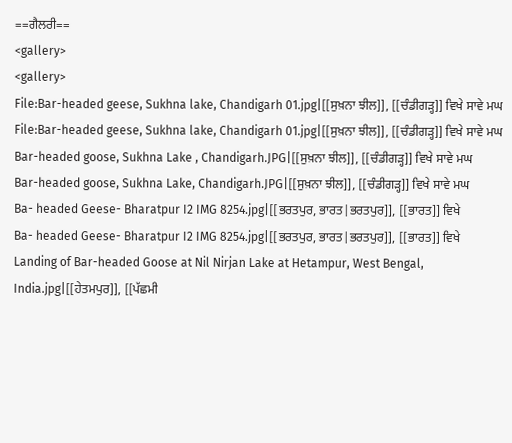==ਗੈਲਰੀ==
<gallery>
<gallery>
File:Bar-headed geese, Sukhna lake, Chandigarh 01.jpg|[[ਸੁਖ਼ਨਾ ਝੀਲ]], [[ਚੰਡੀਗੜ੍ਹ]] ਵਿਖੇ ਸਾਵੇ ਮਘ
File:Bar-headed geese, Sukhna lake, Chandigarh 01.jpg|[[ਸੁਖ਼ਨਾ ਝੀਲ]], [[ਚੰਡੀਗੜ੍ਹ]] ਵਿਖੇ ਸਾਵੇ ਮਘ
Bar-headed goose, Sukhna Lake , Chandigarh.JPG|[[ਸੁਖ਼ਨਾ ਝੀਲ]], [[ਚੰਡੀਗੜ੍ਹ]] ਵਿਖੇ ਸਾਵੇ ਮਘ
Bar-headed goose, Sukhna Lake, Chandigarh.JPG|[[ਸੁਖ਼ਨਾ ਝੀਲ]], [[ਚੰਡੀਗੜ੍ਹ]] ਵਿਖੇ ਸਾਵੇ ਮਘ
Ba- headed Geese- Bharatpur I2 IMG 8254.jpg|[[ਭਰਤਪੁਰ, ਭਾਰਤ|ਭਰਤਪੁਰ]], [[ਭਾਰਤ]] ਵਿਖੇ
Ba- headed Geese- Bharatpur I2 IMG 8254.jpg|[[ਭਰਤਪੁਰ, ਭਾਰਤ|ਭਰਤਪੁਰ]], [[ਭਾਰਤ]] ਵਿਖੇ
Landing of Bar-headed Goose at Nil Nirjan Lake at Hetampur, West Bengal, India.jpg|[[ਹੇਤਮਪੁਰ]], [[ਪੱਛਮੀ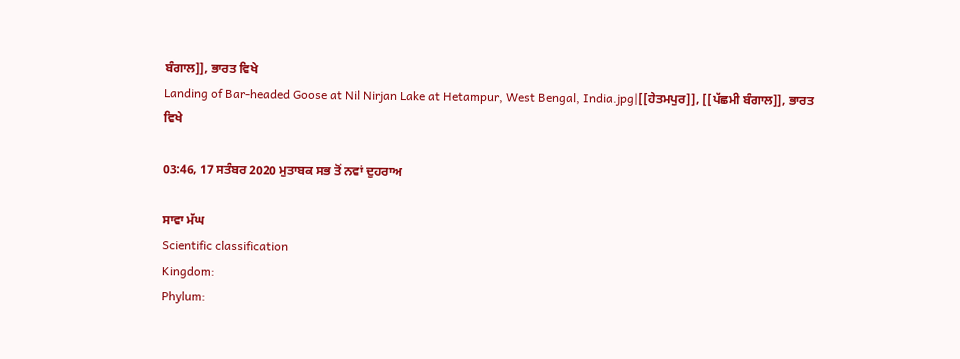ਬੰਗਾਲ]], ਭਾਰਤ ਵਿਖੇ
Landing of Bar-headed Goose at Nil Nirjan Lake at Hetampur, West Bengal, India.jpg|[[ਹੇਤਮਪੁਰ]], [[ਪੱਛਮੀ ਬੰਗਾਲ]], ਭਾਰਤ ਵਿਖੇ

03:46, 17 ਸਤੰਬਰ 2020 ਮੁਤਾਬਕ ਸਭ ਤੋਂ ਨਵਾਂ ਦੁਹਰਾਅ

ਸਾਵਾ ਮੱਘ
Scientific classification
Kingdom:
Phylum: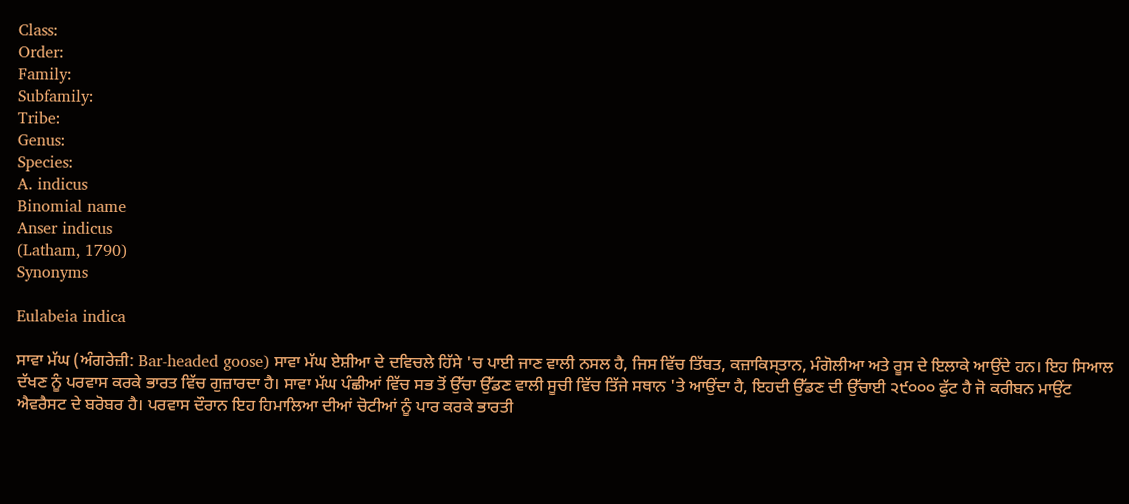Class:
Order:
Family:
Subfamily:
Tribe:
Genus:
Species:
A. indicus
Binomial name
Anser indicus
(Latham, 1790)
Synonyms

Eulabeia indica

ਸਾਵਾ ਮੱਘ (ਅੰਗਰੇਜ਼ੀ: Bar-headed goose) ਸਾਵਾ ਮੱਘ ਏਸ਼ੀਆ ਦੇ ਦਵਿਚਲੇ ਹਿੱਸੇ 'ਚ ਪਾਈ ਜਾਣ ਵਾਲੀ ਨਸਲ ਹੈ, ਜਿਸ ਵਿੱਚ ਤਿੱਬਤ, ਕਜ਼ਾਕਿਸ੍ਤਾਨ, ਮੰਗੋਲੀਆ ਅਤੇ ਰੂਸ ਦੇ ਇਲਾਕੇ ਆਉਂਦੇ ਹਨ। ਇਹ ਸਿਆਲ ਦੱਖਣ ਨੂੰ ਪਰਵਾਸ ਕਰਕੇ ਭਾਰਤ ਵਿੱਚ ਗੁਜ਼ਾਰਦਾ ਹੈ। ਸਾਵਾ ਮੱਘ ਪੰਛੀਆਂ ਵਿੱਚ ਸਭ ਤੋਂ ਉੱਚਾ ਉੱਡਣ ਵਾਲੀ ਸੂਚੀ ਵਿੱਚ ਤਿੱਜੇ ਸਥਾਨ 'ਤੇ ਆਉਂਦਾ ਹੈ, ਇਹਦੀ ਉੱਡਣ ਦੀ ਉੱਚਾਈ ੨੯੦੦੦ ਫੁੱਟ ਹੈ ਜੋ ਕਰੀਬਨ ਮਾਉਂਟ ਐਵਰੈਸਟ ਦੇ ਬਰੋਬਰ ਹੈ। ਪਰਵਾਸ ਦੌਰਾਨ ਇਹ ਹਿਮਾਲਿਆ ਦੀਆਂ ਚੋਟੀਆਂ ਨੂੰ ਪਾਰ ਕਰਕੇ ਭਾਰਤੀ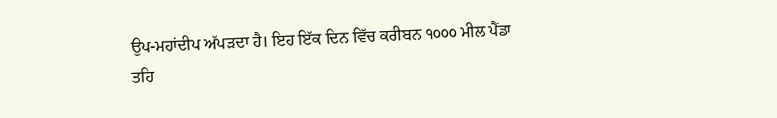ਉਪ-ਮਹਾਂਦੀਪ ਅੱਪੜਦਾ ਹੈ। ਇਹ ਇੱਕ ਦਿਨ ਵਿੱਚ ਕਰੀਬਨ ੧੦੦੦ ਮੀਲ ਪੈਂਡਾ ਤਹਿ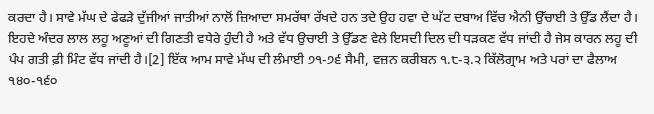ਕਰਦਾ ਹੈ। ਸਾਵੇ ਮੱਘ ਦੇ ਫੇਫੜੇ ਦੁੱਜੀਆਂ ਜਾਤੀਆਂ ਨਾਲੋਂ ਜ਼ਿਆਦਾ ਸਮਰੱਥਾ ਰੱਖਦੇ ਹਨ ਤਦੇ ਉਹ ਹਵਾ ਦੇ ਘੱਟ ਦਬਾਅ ਵਿੱਚ ਐਨੀ ਉੱਚਾਈ ਤੇ ਉੱਡ ਲੈਂਦਾ ਹੈ। ਇਹਦੇ ਅੰਦਰ ਲਾਲ ਲਹੂ ਅਣੂਆਂ ਦੀ ਗਿਣਤੀ ਵਧੇਰੇ ਹੁੰਦੀ ਹੈ ਅਤੇ ਵੱਧ ਉਚਾਈ ਤੇ ਉੱਡਣ ਵੇਲੇ ਇਸਦੀ ਦਿਲ ਦੀ ਧੜਕਣ ਵੱਧ ਜਾਂਦੀ ਹੈ ਜੇਸ ਕਾਰਨ ਲਹੂ ਦੀ ਪੰਪ ਗਤੀ ਫ਼ੀ ਮਿੰਟ ਵੱਧ ਜਾਂਦੀ ਹੈ।[2] ਇੱਕ ਆਮ ਸਾਵੇ ਮੱਘ ਦੀ ਲੰਮਾਈ ੭੧-੭੬ ਸੈਮੀ, ਵਜ਼ਨ ਕਰੀਬਨ ੧.੮-੩.੨ ਕਿੱਲੋਗ੍ਰਾਮ ਅਤੇ ਪਰਾਂ ਦਾ ਫੈਲਾਅ ੧੪੦-੧੬੦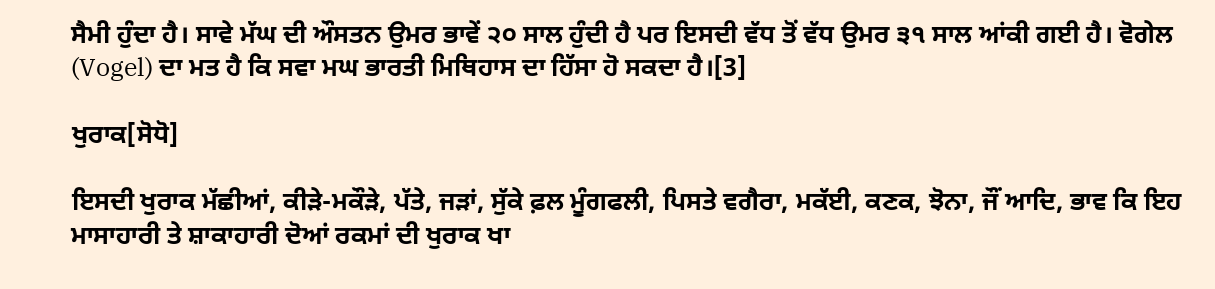ਸੈਮੀ ਹੁੰਦਾ ਹੈ। ਸਾਵੇ ਮੱਘ ਦੀ ਔਸਤਨ ਉਮਰ ਭਾਵੇਂ ੨੦ ਸਾਲ ਹੁੰਦੀ ਹੈ ਪਰ ਇਸਦੀ ਵੱਧ ਤੋਂ ਵੱਧ ਉਮਰ ੩੧ ਸਾਲ ਆਂਕੀ ਗਈ ਹੈ। ਵੋਗੇਲ (Vogel) ਦਾ ਮਤ ਹੈ ਕਿ ਸਵਾ ਮਘ ਭਾਰਤੀ ਮਿਥਿਹਾਸ ਦਾ ਹਿੱਸਾ ਹੋ ਸਕਦਾ ਹੈ।[3]

ਖੁਰਾਕ[ਸੋਧੋ]

ਇਸਦੀ ਖੁਰਾਕ ਮੱਛੀਆਂ, ਕੀੜੇ-ਮਕੌੜੇ, ਪੱਤੇ, ਜੜਾਂ, ਸੁੱਕੇ ਫ਼ਲ ਮੂੰਗਫਲੀ, ਪਿਸਤੇ ਵਗੈਰਾ, ਮਕੱਈ, ਕਣਕ, ਝੋਨਾ, ਜੌਂ ਆਦਿ, ਭਾਵ ਕਿ ਇਹ ਮਾਸਾਹਾਰੀ ਤੇ ਸ਼ਾਕਾਹਾਰੀ ਦੋਆਂ ਰਕਮਾਂ ਦੀ ਖੁਰਾਕ ਖਾ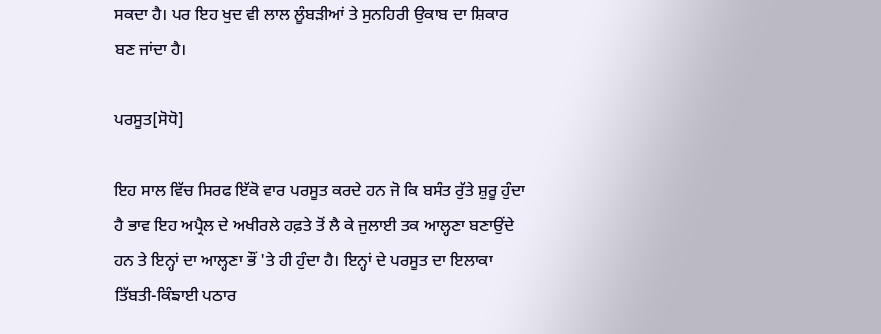ਸਕਦਾ ਹੈ। ਪਰ ਇਹ ਖੁਦ ਵੀ ਲਾਲ ਲੂੰਬੜੀਆਂ ਤੇ ਸੁਨਹਿਰੀ ਉਕਾਬ ਦਾ ਸ਼ਿਕਾਰ ਬਣ ਜਾਂਦਾ ਹੈ।

ਪਰਸੂਤ[ਸੋਧੋ]

ਇਹ ਸਾਲ ਵਿੱਚ ਸਿਰਫ ਇੱਕੋ ਵਾਰ ਪਰਸੂਤ ਕਰਦੇ ਹਨ ਜੋ ਕਿ ਬਸੰਤ ਰੁੱਤੇ ਸ਼ੁਰੂ ਹੁੰਦਾ ਹੈ ਭਾਵ ਇਹ ਅਪ੍ਰੈਲ ਦੇ ਅਖੀਰਲੇ ਹਫ਼ਤੇ ਤੋਂ ਲੈ ਕੇ ਜੁਲਾਈ ਤਕ ਆਲ੍ਹਣਾ ਬਣਾਉਂਦੇ ਹਨ ਤੇ ਇਨ੍ਹਾਂ ਦਾ ਆਲ੍ਹਣਾ ਭੌਂ 'ਤੇ ਹੀ ਹੁੰਦਾ ਹੈ। ਇਨ੍ਹਾਂ ਦੇ ਪਰਸੂਤ ਦਾ ਇਲਾਕਾ ਤਿੱਬਤੀ-ਕਿੰਙਾਈ ਪਠਾਰ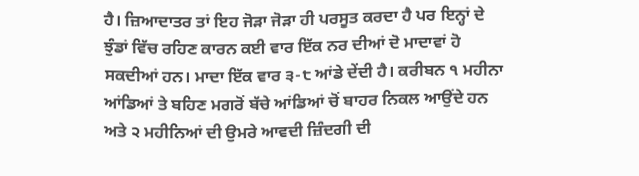ਹੈ। ਜ਼ਿਆਦਾਤਰ ਤਾਂ ਇਹ ਜੋੜਾ ਜੋੜਾ ਹੀ ਪਰਸੂਤ ਕਰਦਾ ਹੈ ਪਰ ਇਨ੍ਹਾਂ ਦੇ ਝੁੰਡਾਂ ਵਿੱਚ ਰਹਿਣ ਕਾਰਨ ਕਈ ਵਾਰ ਇੱਕ ਨਰ ਦੀਆਂ ਦੋ ਮਾਦਾਵਾਂ ਹੋ ਸਕਦੀਆਂ ਹਨ। ਮਾਦਾ ਇੱਕ ਵਾਰ ੩-੮ ਆਂਡੇ ਦੇਂਦੀ ਹੈ। ਕਰੀਬਨ ੧ ਮਹੀਨਾ ਆਂਡਿਆਂ ਤੇ ਬਹਿਣ ਮਗਰੋਂ ਬੱਚੇ ਆਂਡਿਆਂ ਚੋਂ ਬਾਹਰ ਨਿਕਲ ਆਉਂਦੇ ਹਨ ਅਤੇ ੨ ਮਹੀਨਿਆਂ ਦੀ ਉਮਰੇ ਆਵਦੀ ਜ਼ਿੰਦਗੀ ਦੀ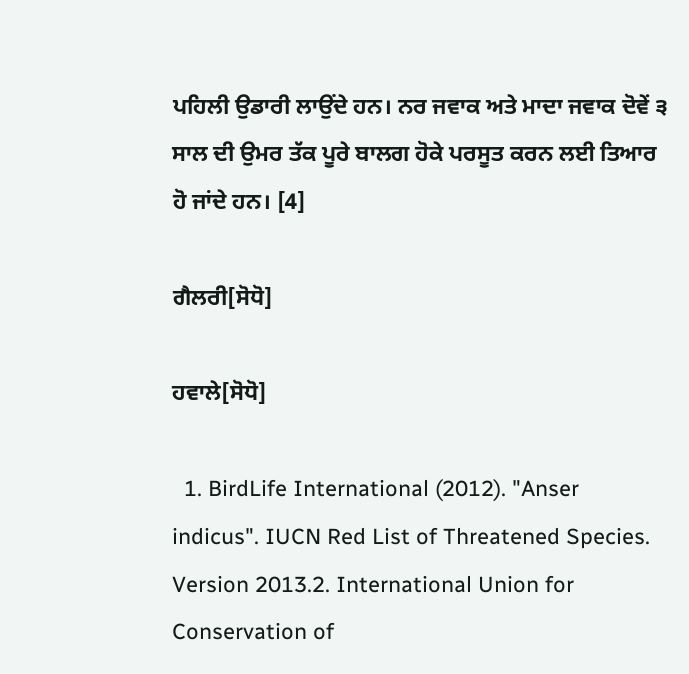ਪਹਿਲੀ ਉਡਾਰੀ ਲਾਉਂਦੇ ਹਨ। ਨਰ ਜਵਾਕ ਅਤੇ ਮਾਦਾ ਜਵਾਕ ਦੋਵੇਂ ੩ ਸਾਲ ਦੀ ਉਮਰ ਤੱਕ ਪੂਰੇ ਬਾਲਗ ਹੋਕੇ ਪਰਸੂਤ ਕਰਨ ਲਈ ਤਿਆਰ ਹੋ ਜਾਂਦੇ ਹਨ। [4]

ਗੈਲਰੀ[ਸੋਧੋ]

ਹਵਾਲੇ[ਸੋਧੋ]

  1. BirdLife International (2012). "Anser indicus". IUCN Red List of Threatened Species. Version 2013.2. International Union for Conservation of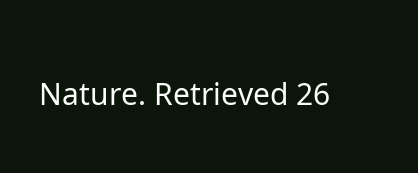Nature. Retrieved 26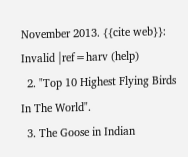November 2013. {{cite web}}: Invalid |ref=harv (help)
  2. "Top 10 Highest Flying Birds In The World".
  3. The Goose in Indian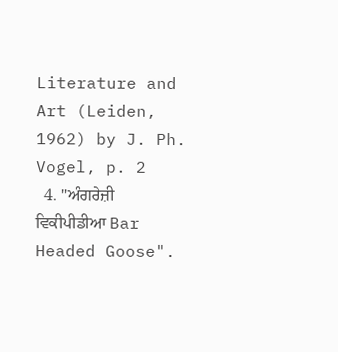Literature and Art (Leiden, 1962) by J. Ph. Vogel, p. 2
  4. "ਅੰਗਰੇਜ਼ੀ ਵਿਕੀਪੀਡੀਆ Bar Headed Goose".